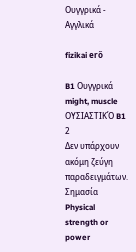Ουγγρικά - Αγγλικά

fizikai erő

B1 Ουγγρικά
might, muscle
ΟΥΣΙΑΣΤΙΚΌ B1
2
Δεν υπάρχουν ακόμη ζεύγη παραδειγμάτων.
Σημασία
Physical strength or power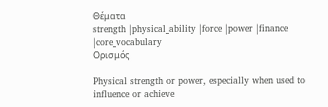Θέματα
strength |physical_ability |force |power |finance |core_vocabulary
Ορισμός

Physical strength or power, especially when used to influence or achieve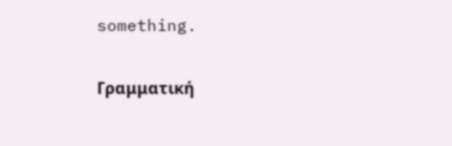something.

Γραμματική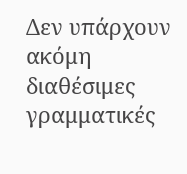Δεν υπάρχουν ακόμη διαθέσιμες γραμματικές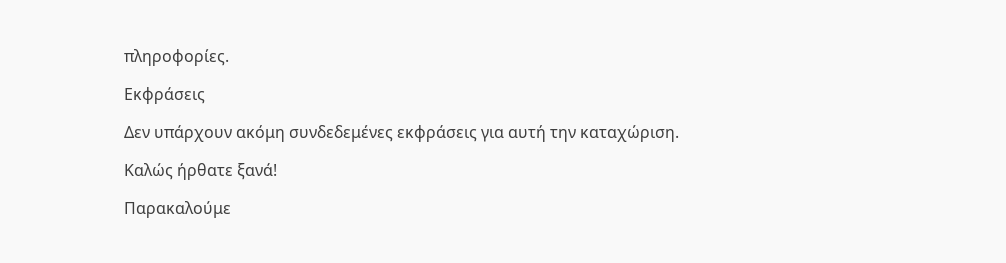πληροφορίες.

Εκφράσεις

Δεν υπάρχουν ακόμη συνδεδεμένες εκφράσεις για αυτή την καταχώριση.

Καλώς ήρθατε ξανά!

Παρακαλούμε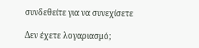συνδεθείτε για να συνεχίσετε

Δεν έχετε λογαριασμό;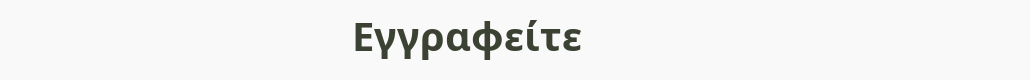Εγγραφείτε